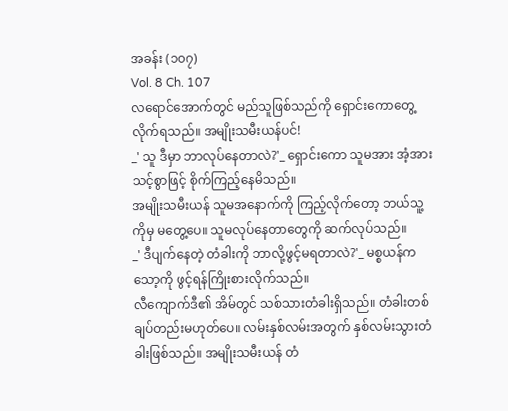အခန်း (၁၀၇)
Vol. 8 Ch. 107
လရောင်အောက်တွင် မည်သူဖြစ်သည်ကို ရှောင်းကောတွေ့လိုက်ရသည်။ အမျိုးသမီးယန်ပင်!
_' သူ ဒီမှာ ဘာလုပ်နေတာလဲ?'_ ရှောင်းကော သူမအား အံ့အားသင့်စွာဖြင့် စိုက်ကြည့်နေမိသည်။
အမျိုးသမီးယန် သူမအနောက်ကို ကြည့်လိုက်တော့ ဘယ်သူ့ကိုမှ မတွေ့ပေ။ သူမလုပ်နေတာတွေကို ဆက်လုပ်သည်။
_' ဒီပျက်နေတဲ့ တံခါးကို ဘာလို့ဖွင့်မရတာလဲ?'_ မစ္စယန်က သော့ကို ဖွင့်ရန်ကြိုးစားလိုက်သည်။
လီကျောက်ဒီ၏ အိမ်တွင် သစ်သားတံခါးရှိသည်။ တံခါးတစ်ချပ်တည်းမဟုတ်ပေ။ လမ်းနှစ်လမ်းအတွက် နှစ်လမ်းသွားတံခါးဖြစ်သည်။ အမျိုးသမီးယန် တံ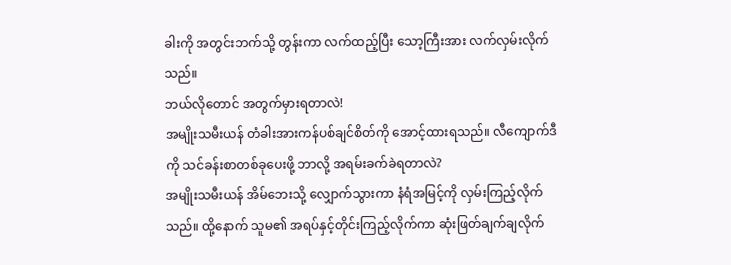ခါးကို အတွင်းဘက်သို့ တွန်းကာ လက်ထည့်ပြီး သော့ကြီးအား လက်လှမ်းလိုက်သည်။
ဘယ်လိုတောင် အတွက်မှားရတာလဲ!
အမျိုးသမီးယန် တံခါးအားကန်ပစ်ချင်စိတ်ကို အောင့်ထားရသည်။ လီကျောက်ဒီကို သင်ခန်းစာတစ်ခုပေးဖို့ ဘာလို့ အရမ်းခက်ခဲရတာလဲ?
အမျိုးသမီးယန် အိမ်ဘေးသို့ လျှောက်သွားကာ နံရံအမြင့်ကို လှမ်းကြည့်လိုက်သည်။ ထို့နောက် သူမ၏ အရပ်နှင့်တိုင်းကြည့်လိုက်ကာ ဆုံးဖြတ်ချက်ချလိုက်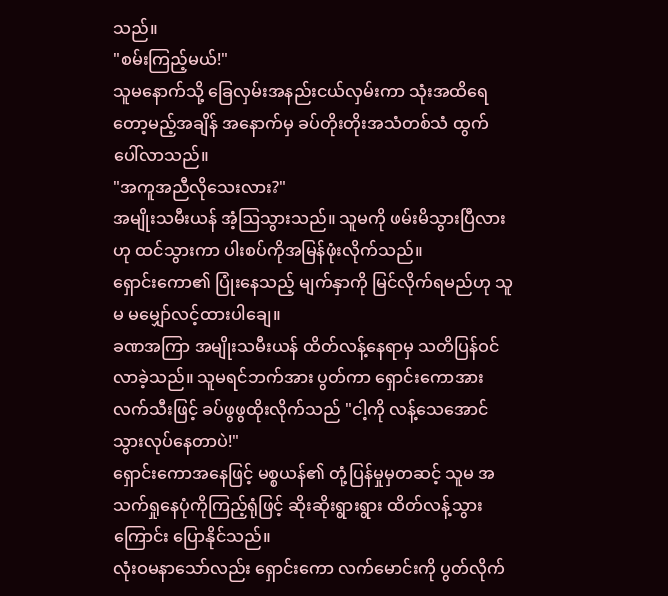သည်။
"စမ်းကြည့်မယ်!"
သူမနောက်သို့ ခြေလှမ်းအနည်းငယ်လှမ်းကာ သုံးအထိရေတော့မည့်အချိန် အနောက်မှ ခပ်တိုးတိုးအသံတစ်သံ ထွက်ပေါ်လာသည်။
"အကူအညီလိုသေးလား?"
အမျိုးသမီးယန် အံ့ဩသွားသည်။ သူမကို ဖမ်းမိသွားပြီလားဟု ထင်သွားကာ ပါးစပ်ကိုအမြန်ဖုံးလိုက်သည်။
ရှောင်းကော၏ ပြုံးနေသည့် မျက်နှာကို မြင်လိုက်ရမည်ဟု သူမ မမျှော်လင့်ထားပါချေ။
ခဏအကြာ အမျိုးသမီးယန် ထိတ်လန့်နေရာမှ သတိပြန်ဝင်လာခဲ့သည်။ သူမရင်ဘက်အား ပွတ်ကာ ရှောင်းကောအား လက်သီးဖြင့် ခပ်ဖွဖွထိုးလိုက်သည် "ငါ့ကို လန့်သေအောင်သွားလုပ်နေတာပဲ!"
ရှောင်းကောအနေဖြင့် မစ္စယန်၏ တုံ့ပြန်မှုမှတဆင့် သူမ အသက်ရှုနေပုံကိုကြည့်ရုံဖြင့် ဆိုးဆိုးရွားရွား ထိတ်လန့်သွားကြောင်း ပြောနိုင်သည်။
လုံးဝမနာသော်လည်း ရှောင်းကော လက်မောင်းကို ပွတ်လိုက်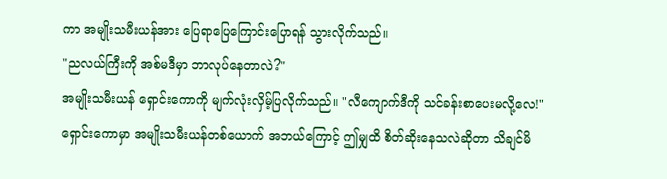ကာ အမျိုးသမီးယန်အား ပြေရာပြေကြောင်းပြောရန် သွားလိုက်သည်။
"ညလယ်ကြီးကို အစ်မဒီမှာ ဘာလုပ်နေတာလဲ?"
အမျိုးသမီးယန် ရှောင်းကောကို မျက်လုံးလှိမ့်ပြလိုက်သည်။ "လီကျောက်ဒီကို သင်ခန်းစာပေးမလို့လေ!"
ရှောင်းကောမှာ အမျိုးသမီးယန်တစ်ယောက် အဘယ်ကြောင့် ဤမျှထိ စိတ်ဆိုးနေသလဲဆိုတာ သိချင်မိ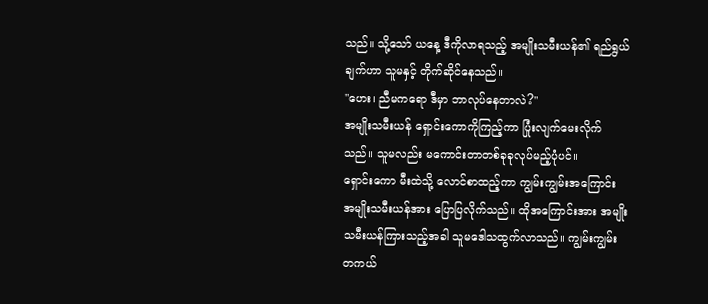သည်။ သို့သော် ယနေ့ ဒီကိုလာရသည့် အမျိုးသမီးယန်၏ ရည်ရွယ်ချက်ဟာ သူမနှင့် တိုက်ဆိုင်နေသည်။
"ဟေး၊ ညီမကရော ဒီမှာ ဘာလုပ်နေတာလဲ?"
အမျိုးသမီးယန် ရှောင်းကောကိုကြည့်ကာ ပြုံးလျက်မေးလိုက်သည်။ သူမလည်း မကောင်းတာတစ်ခုခုလုပ်မည့်ပုံပင်။
ရှောင်းကော မီးထဲသို့ လောင်စာထည့်ကာ ကျွမ်းကျွမ်းအကြောင်း အမျိုးသမီးယန်အား ပြောပြလိုက်သည်။ ထိုအကြောင်းအား အမျိုးသမီးယန်ကြားသည့်အခါ သူမဒေါသထွက်လာသည်။ ကျွမ်းကျွမ်း တကယ်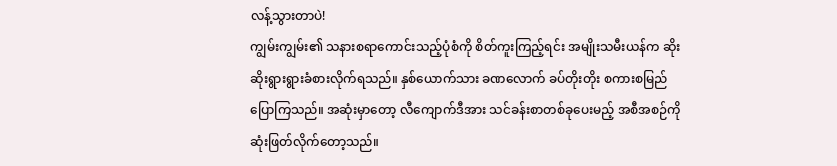လန့်သွားတာပဲ!
ကျွမ်းကျွမ်း၏ သနားစရာကောင်းသည့်ပုံစံကို စိတ်ကူးကြည့်ရင်း အမျိုးသမီးယန်က ဆိုးဆိုးရွားရွားခံစားလိုက်ရသည်။ နှစ်ယောက်သား ခဏလောက် ခပ်တိုးတိုး စကားစမြည်ပြောကြသည်။ အဆုံးမှာတော့ လီကျောက်ဒီအား သင်ခန်းစာတစ်ခုပေးမည့် အစီအစဉ်ကို ဆုံးဖြတ်လိုက်တော့သည်။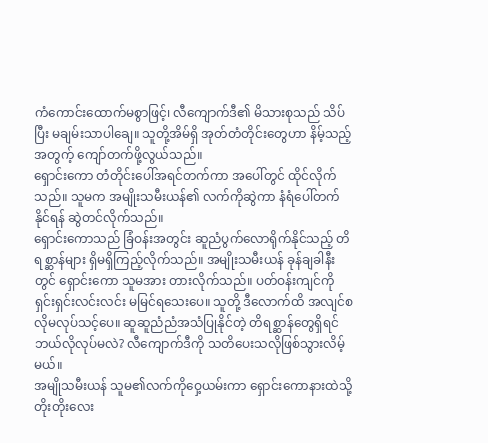ကံကောင်းထောက်မစွာဖြင့်၊ လီကျောက်ဒီ၏ မိသားစုသည် သိပ်ပြီး မချမ်းသာပါချေ။ သူတို့အိမ်ရှိ အုတ်တံတိုင်းတွေဟာ နိမ့်သည့်အတွက့် ကျော်တက်ဖို့လွယ်သည်။
ရှောင်းကော တံတိုင်းပေါ်အရင်တက်ကာ အပေါ်တွင် ထိုင်လိုက်သည်။ သူမက အမျိုးသမီးယန်၏ လက်ကိုဆွဲကာ နံရံပေါ်တက်နိုင်ရန် ဆွဲတင်လိုက်သည်။
ရှောင်းကောသည် ခြံဝန်းအတွင်း ဆူညံပွက်လောရိုက်နိုင်သည့် တိရစ္ဆာန်များ ရှိမရှိကြည့်လိုက်သည်။ အမျိုးသမီးယန် ခုန်ချခါနီးတွင် ရှောင်းကော သူမအား တားလိုက်သည်။ ပတ်ဝန်းကျင်ကို ရှင်းရှင်းလင်းလင်း မမြင်ရသေးပေ။ သူတို့ ဒီလောက်ထိ အလျင်စလိုမလုပ်သင့်ပေ။ ဆူဆူညံညံအသံပြုနိုင်တဲ့ တိရစ္ဆာန်တွေရှိရင် ဘယ်လိုလုပ်မလဲ? လီကျောက်ဒီကို သတိပေးသလိုဖြစ်သွားလိမ့်မယ်။
အမျိုသမီးယန် သူမ၏လက်ကိုဝှေ့ယမ်းကာ ရှောင်းကောနားထဲသို့ တိုးတိုးလေး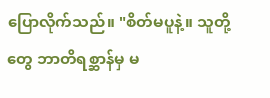ပြောလိုက်သည်။ "စိတ်မပူနဲ့။ သူတို့တွေ ဘာတိရစ္ဆာန်မှ မ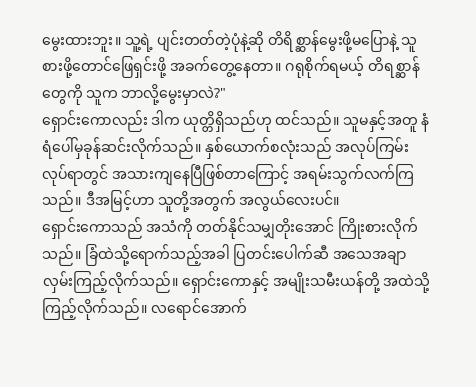မွေးထားဘူး။ သူ့ရဲ့ ပျင်းတတ်တဲ့ပုံနဲ့ဆို တိရိစ္ဆာန်မွေးဖို့မပြောနဲ့ သူ စားဖို့တောင်ဖြေရှင်းဖို့ အခက်တွေ့နေတာ။ ဂရုစိုက်ရမယ့် တိရစ္ဆာန်တွေကို သူက ဘာလို့မွေးမှာလဲ?"
ရှောင်းကောလည်း ဒါက ယုတ္တိရှိသည်ဟု ထင်သည်။ သူမနှင့်အတူ နံရံပေါ်မှခုန်ဆင်းလိုက်သည်။ နှစ်ယောက်စလုံးသည် အလုပ်ကြမ်းလုပ်ရာတွင် အသားကျနေပြီဖြစ်တာကြောင့် အရမ်းသွက်လက်ကြသည်။ ဒီအမြင့်ဟာ သူတို့အတွက် အလွယ်လေးပင်။
ရှောင်းကောသည် အသံကို တတ်နိုင်သမျှတိုးအောင် ကြိုးစားလိုက်သည်။ ခြံထဲသို့ရောက်သည့်အခါ ပြတင်းပေါက်ဆီ အသေအချာ လှမ်းကြည့်လိုက်သည်။ ရှောင်းကောနှင့် အမျိုးသမီးယန်တို့ အထဲသို့ကြည့်လိုက်သည်။ လရောင်အောက်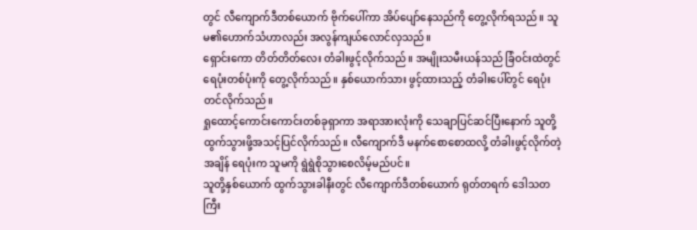တွင် လီကျောက်ဒီတစ်ယောက် ဗိုက်ပေါ်ကာ အိပ်ပျော်နေသည်ကို တွေ့လိုက်ရသည်။ သူမ၏ဟောက်သံဟာလည်း အလွန်ကျယ်လောင်လှသည်။
ရှောင်းကော တိတ်တိတ်လေး တံခါးဖွင့်လိုက်သည်။ အမျိုးသမီးယန်သည် ခြံဝင်းထဲတွင် ရေပုံးတစ်ပုံးကို တွေ့လိုက်သည်။ နှစ်ယောက်သား ဖွင့်ထားသည့် တံခါးပေါ်တွင် ရေပုံးတင်လိုက်သည်။
ရှုထောင့်ကောင်းကောင်းတစ်ခုရှာကာ အရာအားလုံးကို သေချာပြင်ဆင်ပြီးနောက် သူတို့ထွက်သွားဖို့အသင့်ပြင်လိုက်သည်။ လီကျောက်ဒီ မနက်စောစောထလို့ တံခါးဖွင့်လိုက်တဲ့အချိန် ရေပုံးက သူမကို ရွဲရွဲစိုသွားစေလိမ့်မည်ပင်။
သူတို့နှစ်ယောက် ထွက်သွားခါနီးတွင် လီကျောက်ဒီတစ်ယောက် ရုတ်တရက် ဒေါသတကြီး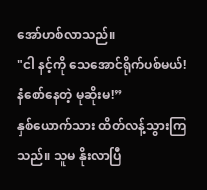အော်ဟစ်လာသည်။
"ငါ နင့်ကို သေအောင်ရိုက်ပစ်မယ်! နံစော်နေတဲ့ မုဆိုးမ!”
နှစ်ယောက်သား ထိတ်လန့်သွားကြသည်။ သူမ နိုးလာပြီ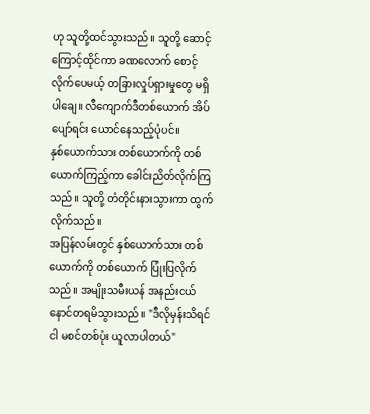ဟု သူတို့ထင်သွားသည်။ သူတို့ ဆောင့်ကြောင့်ထိုင်ကာ ခဏလောက် စောင့်လိုက်ပေမယ့် တခြားလှုပ်ရှားမှုတွေ မရှိပါချေ။ လီကျောက်ဒီတစ်ယောက် အိပ်ပျော်ရင်း ယောင်နေသည့်ပုံပင်။
နှစ်ယောက်သား တစ်ယောက်ကို တစ်ယောက်ကြည့်ကာ ခေါင်းညိတ်လိုက်ကြသည်။ သူတို့ တံတိုင်းနားသွားကာ ထွက်လိုက်သည်။
အပြန်လမ်းတွင် နှစ်ယောက်သား တစ်ယောက်ကို တစ်ယောက် ပြုံးပြလိုက်သည်။ အမျိုးသမီးယန် အနည်းငယ် နောင်တရမိသွားသည်။ "ဒီလိုမှန်းသိရင် ငါ မစင်တစ်ပုံး ယူလာပါတယ်"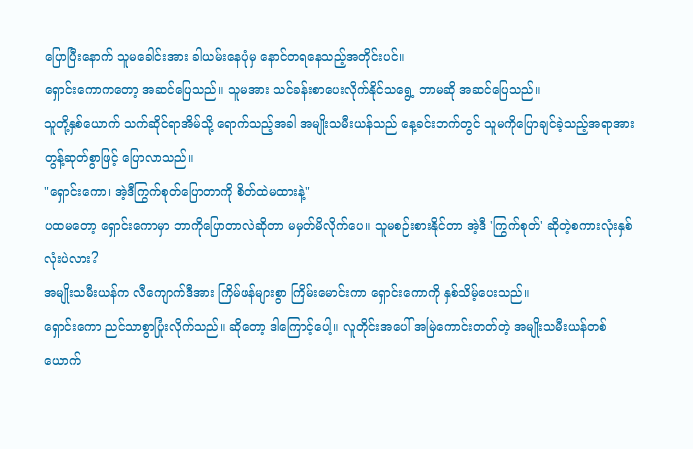ပြောပြီးနောက် သူမခေါင်းအား ခါယမ်းနေပုံမှ နောင်တရနေသည့်အတိုင်းပင်။
ရှောင်းကောကတော့ အဆင်ပြေသည်။ သူမအား သင်ခန်းစာပေးလိုက်နိုင်သရွေ့ ဘာမဆို အဆင်ပြေသည်။
သူတို့နှစ်ယောက် သက်ဆိုင်ရာအိမ်သို့ ရောက်သည့်အခါ အမျိုးသမီးယန်သည် နေ့ခင်းဘက်တွင် သူမကိုပြောချင်ခဲ့သည့်အရာအား တွန့်ဆုတ်စွာဖြင့် ပြောလာသည်။
"ရှောင်းကော၊ အဲ့ဒီကြွက်စုတ်ပြောတာကို စိတ်ထဲမထားနဲ့"
ပထမတော့ ရှောင်းကောမှာ ဘာကိုပြောတာလဲဆိုတာ မမှတ်မိလိုက်ပေ။ သူမစဉ်းစားနိုင်တာ အဲ့ဒီ 'ကြွက်စုတ်' ဆိုတဲ့စကားလုံးနှစ်လုံးပဲလား?
အမျိုးသမီးယန်က လီကျောက်ဒီအား ကြိမ်ဖန်များစွာ ကြိမ်းမောင်းကာ ရှောင်းကောကို နှစ်သိမ့်ပေးသည်။
ရှောင်းကော ညင်သာစွာပြုံးလိုက်သည်။ ဆိုတော့ ဒါကြောင့်ပေါ့။ လူတိုင်းအပေါ် အမြဲကောင်းတတ်တဲ့ အမျိုးသမီးယန်တစ်ယောက်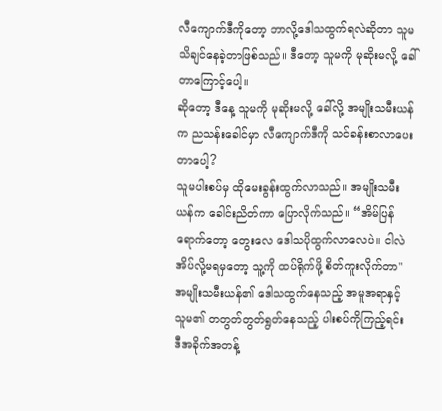လီကျောက်ဒီကိုတော့ ဘာလို့ဒေါသထွက်ရလဲဆိုတာ သူမ သိချင်နေခဲ့တာဖြစ်သည်။ ဒီတော့ သူမကို မုဆိုးမလို့ ခေါ်တာကြောင့်ပေါ့။
ဆိုတော့ ဒီနေ့ သူမကို မုဆိုးမလို့ ခေါ်လို့ အမျိုးသမီးယန်က ညသန်းခေါင်မှာ လီကျောက်ဒီကို သင်ခန်းစာလာပေးတာပေါ့?
သူမပါးစပ်မှ ထိုမေးခွန်းထွက်လာသည်။ အမျိုးသမီးယန်က ခေါင်းညိတ်ကာ ပြောလိုက်သည်။ “အိမ်ပြန်ရောက်တော့ တွေးလေ ဒေါသပိုထွက်လာလေပဲ။ ငါလဲအိပ်လို့မရမှတော့ သူ့ကို ထပ်ရိုက်ဖို့ စိတ်ကူးလိုက်တာ"
အမျိုးသမီးယန်၏ ဒေါသထွက်နေသည့် အမူအရာနှင့် သူမ၏ တတွတ်တွတ်ရွတ်နေသည့် ပါးစပ်ကိုကြည့်ရင်း ဒီအခိုက်အတန့်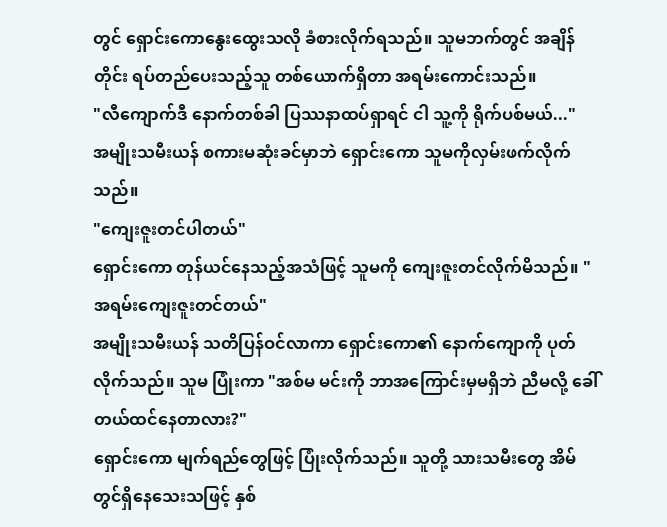တွင် ရှောင်းကောနွေးထွေးသလို ခံစားလိုက်ရသည်။ သူမဘက်တွင် အချိန်တိုင်း ရပ်တည်ပေးသည့်သူ တစ်ယောက်ရှိတာ အရမ်းကောင်းသည်။
"လီကျောက်ဒီ နောက်တစ်ခါ ပြဿနာထပ်ရှာရင် ငါ သူ့ကို ရိုက်ပစ်မယ်..."
အမျိုးသမီးယန် စကားမဆုံးခင်မှာဘဲ ရှောင်းကော သူမကိုလှမ်းဖက်လိုက်သည်။
"ကျေးဇူးတင်ပါတယ်"
ရှောင်းကော တုန်ယင်နေသည့်အသံဖြင့် သူမကို ကျေးဇူးတင်လိုက်မိသည်။ "အရမ်းကျေးဇူးတင်တယ်"
အမျိုးသမီးယန် သတိပြန်ဝင်လာကာ ရှောင်းကော၏ နောက်ကျောကို ပုတ်လိုက်သည်။ သူမ ပြုံးကာ "အစ်မ မင်းကို ဘာအကြောင်းမှမရှိဘဲ ညီမလို့ ခေါ်တယ်ထင်နေတာလား?"
ရှောင်းကော မျက်ရည်တွေဖြင့် ပြုံးလိုက်သည်။ သူတို့ သားသမီးတွေ အိမ်တွင်ရှိနေသေးသဖြင့် နှစ်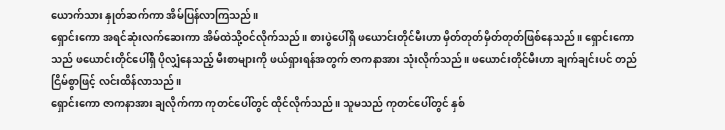ယောက်သား နှုတ်ဆက်ကာ အိမ်ပြန်လာကြသည်။
ရှောင်းကော အရင်ဆုံးလက်ဆေးကာ အိမ်ထဲသို့ဝင်လိုက်သည်။ စားပွဲပေါ်ရှိ ဖယောင်းတိုင်မီးဟာ မှိတ်တုတ်မှိတ်တုတ်ဖြစ်နေသည်။ ရှောင်းကောသည် ဖယောင်းတိုင်ပေါ်ရှိ ပိုလျှံနေသည့် မီးစာများကို ဖယ်ရှားရန်အတွက် ဇာကနာအား သုံးလိုက်သည်။ ဖယောင်းတိုင်မီးဟာ ချက်ချင်းပင် တည်ငြိမ်စွာဖြင့် လင်းထိန်လာသည်။
ရှောင်းကော ဇာကနာအား ချလိုက်ကာ ကုတင်ပေါ်တွင် ထိုင်လိုက်သည်။ သူမသည် ကုတင်ပေါ်တွင် နှစ်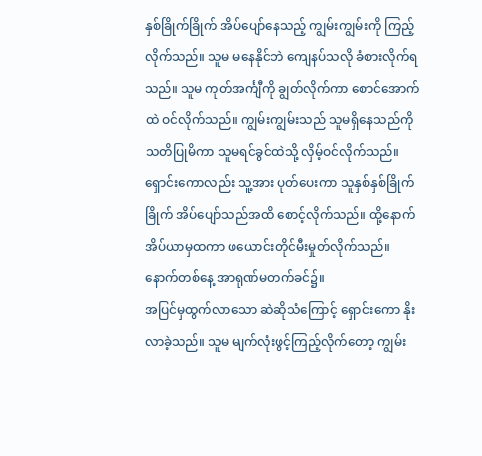နှစ်ခြိုက်ခြိုက် အိပ်ပျော်နေသည့် ကျွမ်းကျွမ်းကို ကြည့်လိုက်သည်။ သူမ မနေနိုင်ဘဲ ကျေနပ်သလို ခံစားလိုက်ရသည်။ သူမ ကုတ်အင်္ကျီကို ချွတ်လိုက်ကာ စောင်အောက်ထဲ ဝင်လိုက်သည်။ ကျွမ်းကျွမ်းသည် သူမရှိနေသည်ကို သတိပြုမိကာ သူမရင်ခွင်ထဲသို့ လှိမ့်ဝင်လိုက်သည်။ ရှောင်းကောလည်း သူ့အား ပုတ်ပေးကာ သူနှစ်နှစ်ခြိုက်ခြိုက် အိပ်ပျော်သည်အထိ စောင့်လိုက်သည်။ ထို့နောက် အိပ်ယာမှထကာ ဖယောင်းတိုင်မီးမှုတ်လိုက်သည်။
နောက်တစ်နေ့ အာရုဏ်မတက်ခင်၌။
အပြင်မှထွက်လာသော ဆဲဆိုသံကြောင့် ရှောင်းကော နိုးလာခဲ့သည်။ သူမ မျက်လုံးဖွင့်ကြည့်လိုက်တော့ ကျွမ်း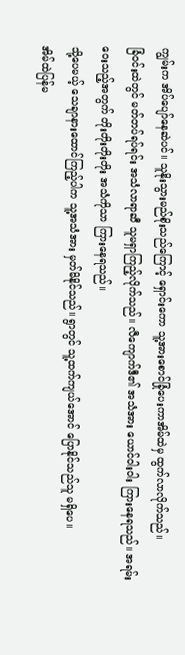ကျွမ်းက အိပ်ပျော်နေဆဲပင်။ သူနိုးသွားမည်စိုးသည်ကြောင့် ရှောင်းကော သူ့အားစောင်ခြုံပေးကာအိမ်ထဲမှ ထွက်လာလိုက်သည်။
ခြံဝင်းထဲတွင် မတ်တပ်ရပ်ရင်း အသံလာရာဆီ သူမရှာကြည့်လိုက်သည်။ လီကျောက်ဒီ၏ အသံအား ယောင်ဝါးဝါး ကြားနေရသည်။ အရမ်းဝေးသည့်အတွက် တိုးတိုးတိုးတိုး အသံကိုသာ ကြားနေရသည်။
သို့ပေမယ့် သေချာနားထောင်ကြည့်ပါက သူ့အသံအား မှတ်မိနိုင်သည်။ ရွာတွင် သူ့ထက်ကျယ်အောင် ပြောနိုင်သည်သူ မရှိပေ။
အိမ်ထဲပြန်မ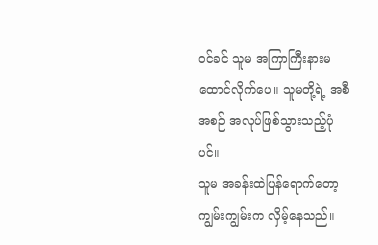ဝင်ခင် သူမ အကြာကြီးနားမထောင်လိုက်ပေ။ သူမတို့ရဲ့ အစီအစဉ် အလုပ်ဖြစ်သွားသည့်ပုံပင်။
သူမ အခန်းထဲပြန်ရောက်တော့ ကျွမ်းကျွမ်းက လှိမ့်နေသည်။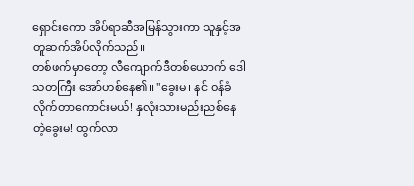ရှောင်းကော အိပ်ရာဆီအမြန်သွားကာ သူနှင့်အတူဆက်အိပ်လိုက်သည်။
တစ်ဖက်မှာတော့ လီကျောက်ဒီတစ်ယောက် ဒေါသတကြီး အော်ဟစ်နေ၏။ "ခွေးမ၊ နင် ဝန်ခံလိုက်တာကောင်းမယ်! နှလုံးသားမည်းညစ်နေတဲ့ခွေးမ! ထွက်လာ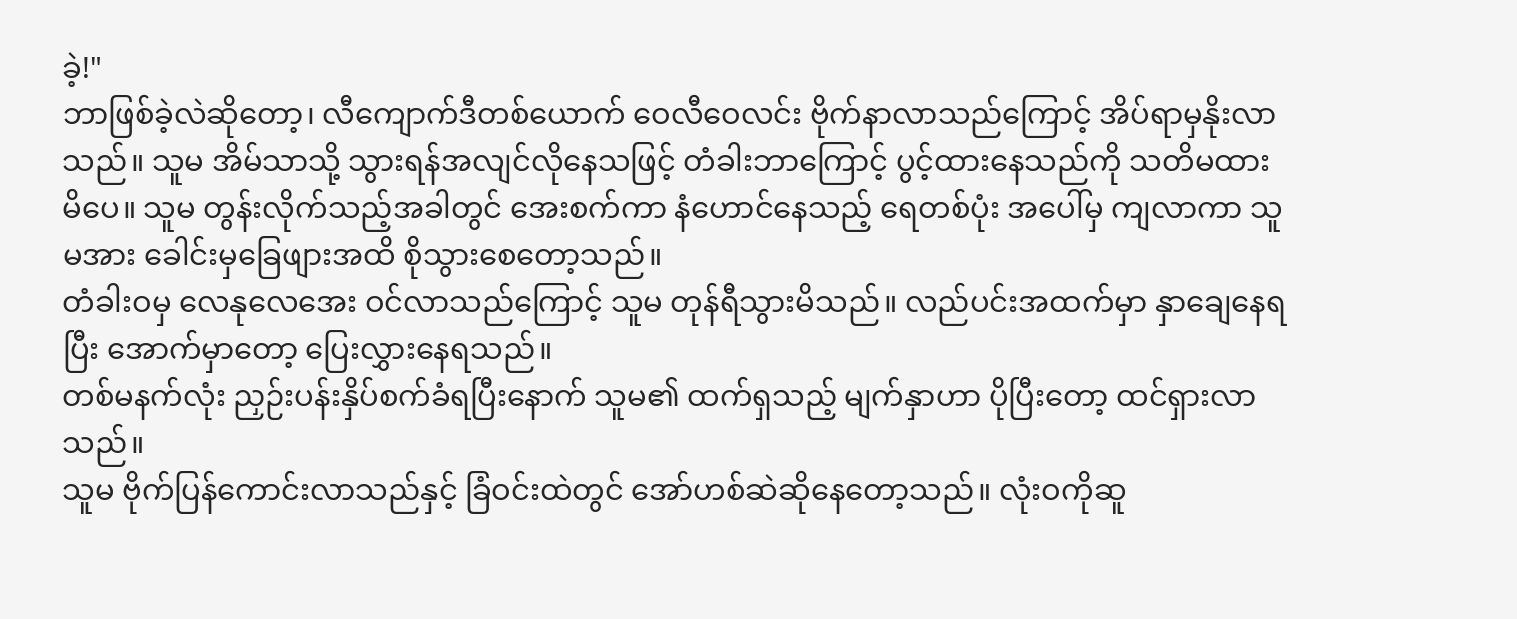ခဲ့!"
ဘာဖြစ်ခဲ့လဲဆိုတော့၊ လီကျောက်ဒီတစ်ယောက် ဝေလီဝေလင်း ဗိုက်နာလာသည်ကြောင့် အိပ်ရာမှနိုးလာသည်။ သူမ အိမ်သာသို့ သွားရန်အလျင်လိုနေသဖြင့် တံခါးဘာကြောင့် ပွင့်ထားနေသည်ကို သတိမထားမိပေ။ သူမ တွန်းလိုက်သည့်အခါတွင် အေးစက်ကာ နံဟောင်နေသည့် ရေတစ်ပုံး အပေါ်မှ ကျလာကာ သူမအား ခေါင်းမှခြေဖျားအထိ စိုသွားစေတော့သည်။
တံခါးဝမှ လေနုလေအေး ဝင်လာသည်ကြောင့် သူမ တုန်ရီသွားမိသည်။ လည်ပင်းအထက်မှာ နှာချေနေရပြီး အောက်မှာတော့ ပြေးလွှားနေရသည်။
တစ်မနက်လုံး ညှဉ်းပန်းနှိပ်စက်ခံရပြီးနောက် သူမ၏ ထက်ရှသည့် မျက်နှာဟာ ပိုပြီးတော့ ထင်ရှားလာသည်။
သူမ ဗိုက်ပြန်ကောင်းလာသည်နှင့် ခြံဝင်းထဲတွင် အော်ဟစ်ဆဲဆိုနေတော့သည်။ လုံးဝကိုဆူ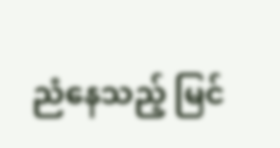ညံနေသည့် မြင်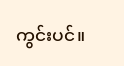ကွင်းပင်။